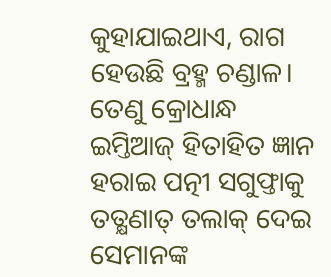କୁହାଯାଇଥାଏ, ରାଗ ହେଉଛି ବ୍ରହ୍ମ ଚଣ୍ଡାଳ। ତେଣୁ କ୍ରୋଧାନ୍ଧ ଇମ୍ତିଆଜ୍ ହିତାହିତ ଜ୍ଞାନ ହରାଇ ପତ୍ନୀ ସଗୁଫ୍ତାକୁ ତତ୍କ୍ଷଣାତ୍ ତଲାକ୍ ଦେଇ ସେମାନଙ୍କ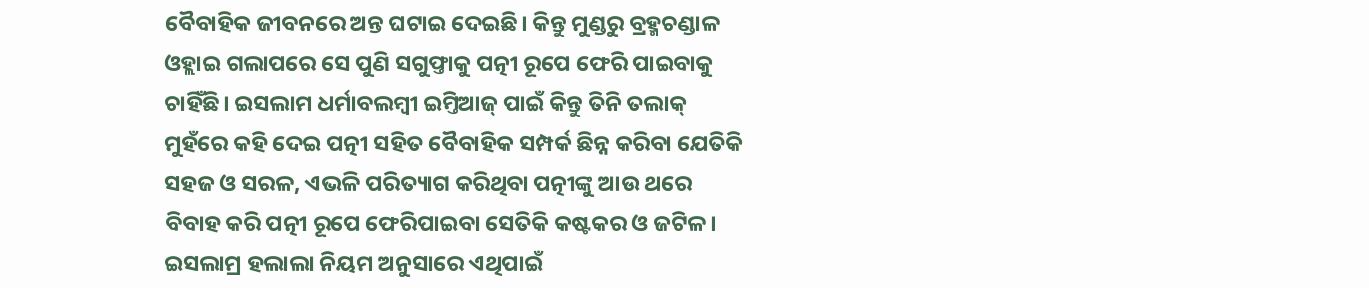ବୈବାହିକ ଜୀବନରେ ଅନ୍ତ ଘଟାଇ ଦେଇଛି। କିନ୍ତୁ ମୁଣ୍ଡରୁ ବ୍ରହ୍ମଚଣ୍ଡାଳ ଓହ୍ଲାଇ ଗଲାପରେ ସେ ପୁଣି ସଗୁଫ୍ତାକୁ ପତ୍ନୀ ରୂପେ ଫେରି ପାଇବାକୁ ଚାହିଁଛି। ଇସଲାମ ଧର୍ମାବଲମ୍ବୀ ଇମ୍ତିଆଜ୍ ପାଇଁ କିନ୍ତୁ ତିନି ତଲାକ୍ ମୁହଁରେ କହି ଦେଇ ପତ୍ନୀ ସହିତ ବୈବାହିକ ସମ୍ପର୍କ ଛିନ୍ନ କରିବା ଯେତିକି ସହଜ ଓ ସରଳ, ଏଭଳି ପରିତ୍ୟାଗ କରିଥିବା ପତ୍ନୀଙ୍କୁ ଆଉ ଥରେ ବିବାହ କରି ପତ୍ନୀ ରୂପେ ଫେରିପାଇବା ସେତିକି କଷ୍ଟକର ଓ ଜଟିଳ। ଇସଲାମ୍ର ହଲାଲା ନିୟମ ଅନୁସାରେ ଏଥିପାଇଁ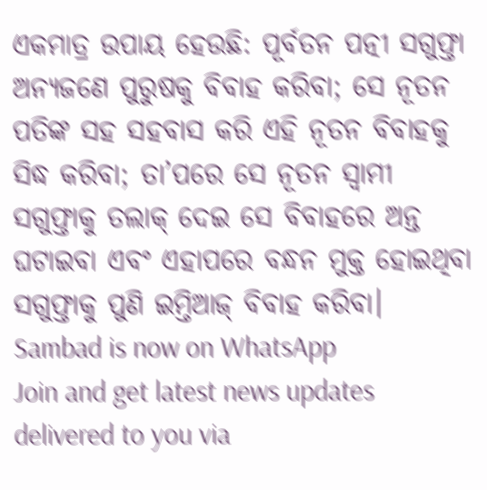ଏକମାତ୍ର ଉପାୟ ହେଉଛି: ପୂର୍ବତନ ପତ୍ନୀ ସଗୁଫ୍ତା ଅନ୍ୟଜଣେ ପୁରୁଷକୁ ବିବାହ କରିବା; ସେ ନୂତନ ପତିଙ୍କ ସହ ସହବାସ କରି ଏହି ନୂତନ ବିବାହକୁ ସିଦ୍ଧ କରିବା; ତା’ପରେ ସେ ନୂତନ ସ୍ୱାମୀ ସଗୁଫ୍ତାକୁ ତଲାକ୍ ଦେଇ ସେ ବିବାହରେ ଅନ୍ତ ଘଟାଇବା ଏବଂ ଏହାପରେ ବନ୍ଧନ ମୁକ୍ତ ହୋଇଥିବା ସଗୁଫ୍ତାକୁ ପୁଣି ଇମ୍ତିଆଜ୍ ବିବାହ କରିବା।
Sambad is now on WhatsApp
Join and get latest news updates delivered to you via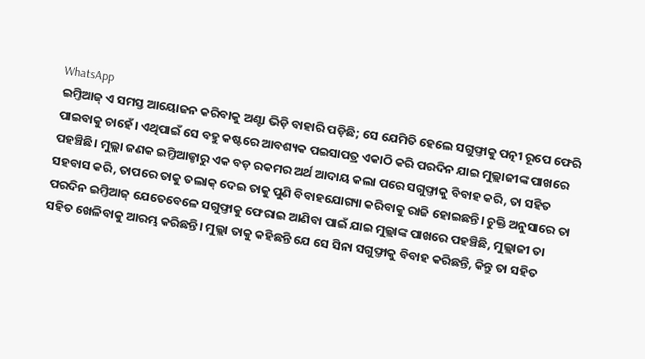WhatsApp
ଇମ୍ତିଆଜ୍ ଏ ସମସ୍ତ ଆୟୋଜନ କରିବାକୁ ଅଣ୍ଟା ଭିଡ଼ି ବାହାରି ପଡ଼ିଛି; ସେ ଯେମିତି ହେଲେ ସଗୁଫ୍ତାକୁ ପତ୍ନୀ ରୂପେ ଫେରି ପାଇବାକୁ ଚାହେଁ। ଏଥିପାଇଁ ସେ ବହୁ କଷ୍ଟରେ ଆବଶ୍ୟକ ପଇସାପତ୍ର ଏକାଠି କରି ପରଦିନ ଯାଇ ମୁଲ୍ଲାଜୀଙ୍କ ପାଖରେ ପହଞ୍ଚିଛି। ମୁଲ୍ଲା ଜଣକ ଇମ୍ତିଆଜ୍ଠାରୁ ଏକ ବଡ଼ ରକମର ଅର୍ଥ ଆଦାୟ କଲା ପରେ ସଗୁଫ୍ତାକୁ ବିବାହ କରି, ତା ସହିତ ସହବାସ କରି, ତାପରେ ତାକୁ ତଲାକ୍ ଦେଇ ତାକୁ ପୁଣି ବିବାହଯୋଗ୍ୟା କରିବାକୁ ରାଜି ହୋଇଛନ୍ତି। ଚୁକ୍ତି ଅନୁସାରେ ତା ପରଦିନ ଇମ୍ତିଆଜ୍ ଯେତେବେଳେ ସଗୁଫ୍ତାକୁ ଫେରାଇ ଆଣିବା ପାଇଁ ଯାଇ ମୁଲ୍ଲାଙ୍କ ପାଖରେ ପହଞ୍ଚିଛି, ମୁଲ୍ଲାଜୀ ତା ସହିତ ଖେଳିବାକୁ ଆରମ୍ଭ କରିଛନ୍ତି। ମୁଲ୍ଲା ତାକୁ କହିଛନ୍ତି ଯେ ସେ ସିନା ସଗୁଫ୍ତାକୁ ବିବାହ କରିଛନ୍ତି, କିନ୍ତୁ ତା ସହିତ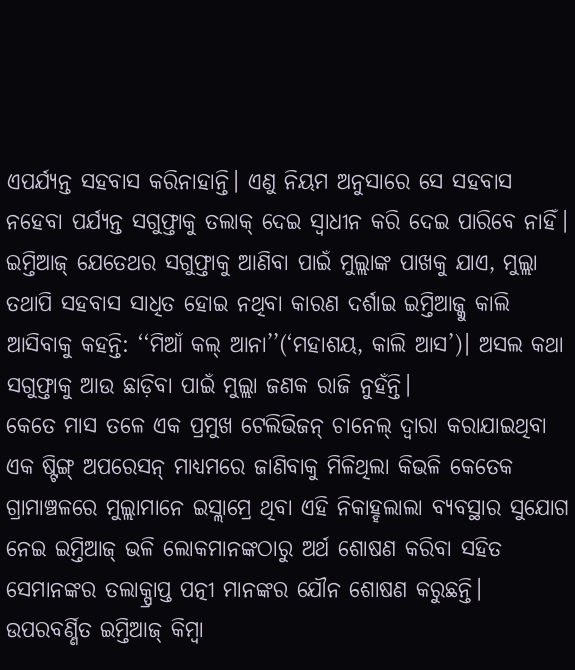ଏପର୍ଯ୍ୟନ୍ତ ସହବାସ କରିନାହାନ୍ତି। ଏଣୁ ନିୟମ ଅନୁସାରେ ସେ ସହବାସ ନହେବା ପର୍ଯ୍ୟନ୍ତ ସଗୁଫ୍ତାକୁ ତଲାକ୍ ଦେଇ ସ୍ୱାଧୀନ କରି ଦେଇ ପାରିବେ ନାହିଁ। ଇମ୍ତିଆଜ୍ ଯେତେଥର ସଗୁଫ୍ତାକୁ ଆଣିବା ପାଇଁ ମୁଲ୍ଲାଙ୍କ ପାଖକୁ ଯାଏ, ମୁଲ୍ଲା ତଥାପି ସହବାସ ସାଧିତ ହୋଇ ନଥିବା କାରଣ ଦର୍ଶାଇ ଇମ୍ତିଆଜ୍କୁ କାଲି ଆସିବାକୁ କହନ୍ତି: ‘‘ମିଆଁ କଲ୍ ଆନା’’(‘ମହାଶୟ, କାଲି ଆସ’)। ଅସଲ କଥା ସଗୁଫ୍ତାକୁ ଆଉ ଛାଡ଼ିବା ପାଇଁ ମୁଲ୍ଲା ଜଣକ ରାଜି ନୁହଁନ୍ତି।
କେତେ ମାସ ତଳେ ଏକ ପ୍ରମୁଖ ଟେଲିଭିଜନ୍ ଚାନେଲ୍ ଦ୍ୱାରା କରାଯାଇଥିବା ଏକ ଷ୍ଟିଙ୍ଗ୍ ଅପରେସନ୍ ମାଧ୍ୟମରେ ଜାଣିବାକୁ ମିଳିଥିଲା କିଭଳି କେତେକ ଗ୍ରାମାଞ୍ଚଳରେ ମୁଲ୍ଲାମାନେ ଇସ୍ଲାମ୍ରେ ଥିବା ଏହି ନିକାହ୍ହଲାଲା ବ୍ୟବସ୍ଥାର ସୁଯୋଗ ନେଇ ଇମ୍ତିଆଜ୍ ଭଳି ଲୋକମାନଙ୍କଠାରୁ ଅର୍ଥ ଶୋଷଣ କରିବା ସହିତ ସେମାନଙ୍କର ତଲାକ୍ପ୍ରାପ୍ତ ପତ୍ନୀ ମାନଙ୍କର ଯୌନ ଶୋଷଣ କରୁଛନ୍ତି। ଉପରବର୍ଣ୍ଣିତ ଇମ୍ତିଆଜ୍ କିମ୍ବା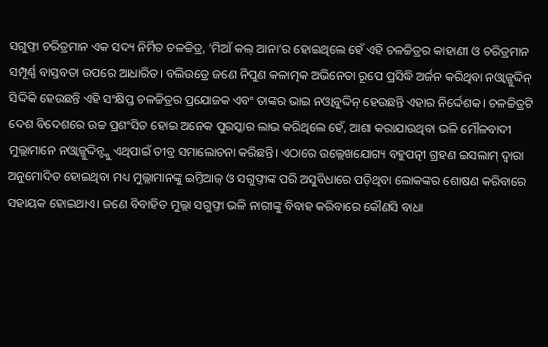ସଗୁଫ୍ତା ଚରିତ୍ରମାନ ଏକ ସଦ୍ୟ ନିର୍ମିତ ଚଳଚ୍ଚିତ୍ର, ‘ମିଆଁ କଲ୍ ଆନା’ର ହୋଇଥିଲେ ହେଁ ଏହି ଚଳଚ୍ଚିତ୍ରର କାହାଣୀ ଓ ଚରିତ୍ରମାନ ସମ୍ପୂର୍ଣ୍ଣ ବାସ୍ତବତା ଉପରେ ଆଧାରିତ। ବଲିଉଡ୍ରେ ଜଣେ ନିପୁଣ କଳାତ୍ମକ ଅଭିନେତା ରୂପେ ପ୍ରସିଦ୍ଧି ଅର୍ଜନ କରିଥିବା ନଓ୍ଵାଜ୍ଜୁଦ୍ଦିନ୍ ସିଦ୍ଦିକି ହେଉଛନ୍ତି ଏହି ସଂକ୍ଷିପ୍ତ ଚଳଚ୍ଚିତ୍ରର ପ୍ରଯୋଜକ ଏବଂ ତାଙ୍କର ଭାଇ ନଓ୍ଵାବୁଦ୍ଦିନ୍ ହେଉଛନ୍ତି ଏହାର ନିର୍ଦ୍ଦେଶକ। ଚଳଚ୍ଚିତ୍ରଟି ଦେଶ ବିଦେଶରେ ଉଚ୍ଚ ପ୍ରଶଂସିତ ହୋଇ ଅନେକ ପୁରସ୍କାର ଲାଭ କରିଥିଲେ ହେଁ, ଆଶା କରାଯାଉଥିବା ଭଳି ମୌଳବାଦୀ ମୁଲ୍ଲାମାନେ ନଓ୍ଵାଜ୍ଜୁଦ୍ଦିନ୍ଙ୍କୁ ଏଥିପାଇଁ ତୀବ୍ର ସମାଲୋଚନା କରିଛନ୍ତି। ଏଠାରେ ଉଲ୍ଲେଖଯୋଗ୍ୟ ବହୁପତ୍ନୀ ଗ୍ରହଣ ଇସଲାମ୍ ଦ୍ୱାରା ଅନୁମୋଦିତ ହୋଇଥିବା ମଧ୍ୟ ମୁଲ୍ଲାମାନଙ୍କୁ ଇମ୍ତିଆଜ୍ ଓ ସଗୁଫ୍ତାଙ୍କ ପରି ଅସୁବିଧାରେ ପଡ଼ିଥିବା ଲୋକଙ୍କର ଶୋଷଣ କରିବାରେ ସହାୟକ ହୋଇଥାଏ। ଜଣେ ବିବାହିତ ମୁଲ୍ଲା ସଗୁଫ୍ତା ଭଳି ନାରୀଙ୍କୁ ବିବାହ କରିବାରେ କୌଣସି ବାଧା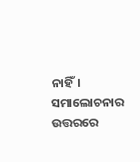ନାହିଁ। ସମାଲୋଚନାର ଉତ୍ତରରେ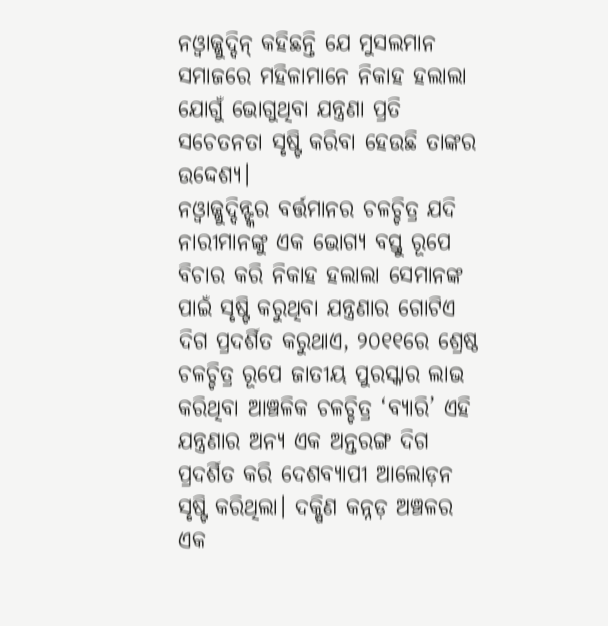ନଓ୍ଵାଜ୍ଜୁଦ୍ଦିନ୍ କହିଛନ୍ତି ଯେ ମୁସଲମାନ ସମାଜରେ ମହିଳାମାନେ ନିକାହ ହଲାଲା ଯୋଗୁଁ ଭୋଗୁଥିବା ଯନ୍ତ୍ରଣା ପ୍ରତି ସଚେତନତା ସୃଷ୍ଟି କରିବା ହେଉଛି ତାଙ୍କର ଉଦ୍ଦେଶ୍ୟ।
ନଓ୍ଵାଜ୍ଜୁଦ୍ଦିନ୍ଙ୍କର ବର୍ତ୍ତମାନର ଚଳଚ୍ଚିତ୍ର ଯଦି ନାରୀମାନଙ୍କୁ ଏକ ଭୋଗ୍ୟ ବସ୍ତୁ ରୂପେ ବିଚାର କରି ନିକାହ ହଲାଲା ସେମାନଙ୍କ ପାଇଁ ସୃଷ୍ଟି କରୁଥିବା ଯନ୍ତ୍ରଣାର ଗୋଟିଏ ଦିଗ ପ୍ରଦର୍ଶିତ କରୁଥାଏ, ୨୦୧୧ରେ ଶ୍ରେଷ୍ଠ ଚଳଚ୍ଚିତ୍ର ରୂପେ ଜାତୀୟ ପୁରସ୍କାର ଲାଭ କରିଥିବା ଆଞ୍ଚଳିକ ଚଳଚ୍ଚିତ୍ର ‘ବ୍ୟାରି’ ଏହି ଯନ୍ତ୍ରଣାର ଅନ୍ୟ ଏକ ଅନ୍ତରଙ୍ଗ ଦିଗ ପ୍ରଦର୍ଶିତ କରି ଦେଶବ୍ୟାପୀ ଆଲୋଡ଼ନ ସୃଷ୍ଟି କରିଥିଲା। ଦକ୍ଷିଣ କନ୍ନଡ଼ ଅଞ୍ଚଳର ଏକ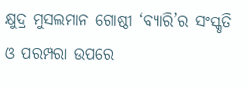କ୍ଷୁଦ୍ର ମୁସଲମାନ ଗୋଷ୍ଠୀ ‘ବ୍ୟାରି’ର ସଂସ୍କୃତି ଓ ପରମ୍ପରା ଉପରେ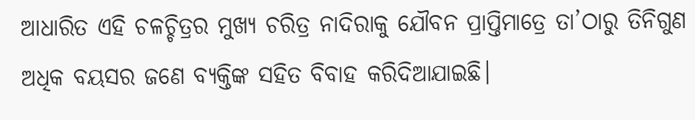ଆଧାରିତ ଏହି ଚଳଚ୍ଚିତ୍ରର ମୁଖ୍ୟ ଚରିତ୍ର ନାଦିରାକୁ ଯୌବନ ପ୍ରାପ୍ତିମାତ୍ରେ ତା’ଠାରୁ ତିନିଗୁଣ ଅଧିକ ବୟସର ଜଣେ ବ୍ୟକ୍ତିଙ୍କ ସହିତ ବିବାହ କରିଦିଆଯାଇଛି।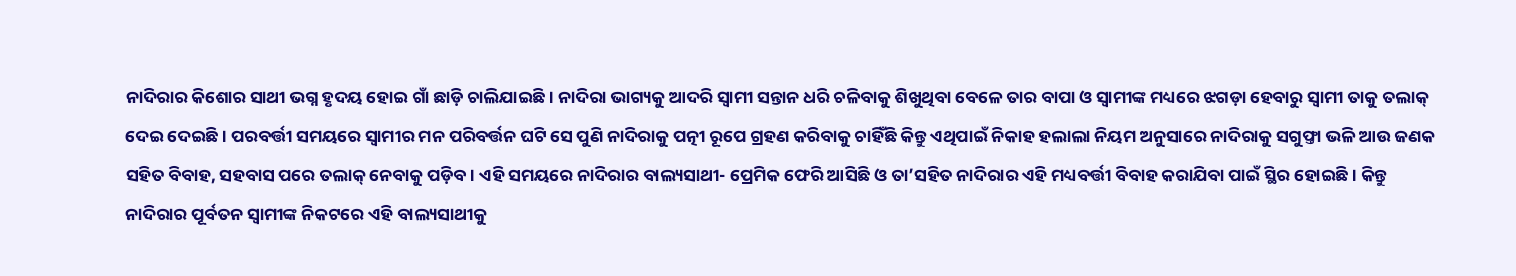ନାଦିରାର କିଶୋର ସାଥୀ ଭଗ୍ନ ହୃଦୟ ହୋଇ ଗାଁ ଛାଡ଼ି ଚାଲିଯାଇଛି। ନାଦିରା ଭାଗ୍ୟକୁ ଆଦରି ସ୍ୱାମୀ ସନ୍ତାନ ଧରି ଚଳିବାକୁ ଶିଖୁଥିବା ବେଳେ ତାର ବାପା ଓ ସ୍ୱାମୀଙ୍କ ମଧ୍ୟରେ ଝଗଡ଼ା ହେବାରୁ ସ୍ୱାମୀ ତାକୁ ତଲାକ୍ ଦେଇ ଦେଇଛି। ପରବର୍ତ୍ତୀ ସମୟରେ ସ୍ୱାମୀର ମନ ପରିବର୍ତ୍ତନ ଘଟି ସେ ପୁଣି ନାଦିରାକୁ ପତ୍ନୀ ରୂପେ ଗ୍ରହଣ କରିବାକୁ ଚାହିଁଛି କିନ୍ତୁ ଏଥିପାଇଁ ନିକାହ ହଲାଲା ନିୟମ ଅନୁସାରେ ନାଦିରାକୁ ସଗୁଫ୍ତା ଭଳି ଆଉ ଜଣକ ସହିତ ବିବାହ, ସହବାସ ପରେ ତଲାକ୍ ନେବାକୁ ପଡ଼ିବ। ଏହି ସମୟରେ ନାଦିରାର ବାଲ୍ୟସାଥୀ- ପ୍ରେମିକ ଫେରି ଆସିଛି ଓ ତା’ସହିତ ନାଦିରାର ଏହି ମଧ୍ୟବର୍ତ୍ତୀ ବିବାହ କରାଯିବା ପାଇଁ ସ୍ଥିର ହୋଇଛି। କିନ୍ତୁ ନାଦିରାର ପୂର୍ବତନ ସ୍ୱାମୀଙ୍କ ନିକଟରେ ଏହି ବାଲ୍ୟସାଥୀକୁ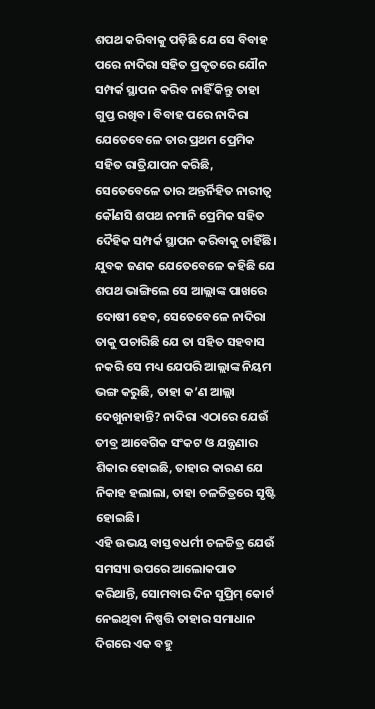ଶପଥ କରିବାକୁ ପଡ଼ିଛି ଯେ ସେ ବିବାହ ପରେ ନାଦିରା ସହିତ ପ୍ରକୃତରେ ଯୌନ ସମ୍ପର୍କ ସ୍ଥାପନ କରିବ ନାହିଁ କିନ୍ତୁ ତାହା ଗୁପ୍ତ ରଖିବ। ବିବାହ ପରେ ନାଦିରା ଯେତେବେଳେ ତାର ପ୍ରଥମ ପ୍ରେମିକ ସହିତ ରାତ୍ରିଯାପନ କରିଛି, ସେତେବେଳେ ତାର ଅନ୍ତର୍ନିହିତ ନାରୀତ୍ୱ କୌଣସି ଶପଥ ନମାନି ପ୍ରେମିକ ସହିତ ଦୈହିକ ସମ୍ପର୍କ ସ୍ଥାପନ କରିବାକୁ ଚାହିଁଛି। ଯୁବକ ଜଣକ ଯେତେବେଳେ କହିଛି ଯେ ଶପଥ ଭାଙ୍ଗିଲେ ସେ ଆଲ୍ଲାଙ୍କ ପାଖରେ ଦୋଷୀ ହେବ, ସେତେବେଳେ ନାଦିରା ତାକୁ ପଚାରିଛି ଯେ ତା ସହିତ ସହବାସ ନକରି ସେ ମଧ୍ୟ ଯେପରି ଆଲ୍ଲାଙ୍କ ନିୟମ ଭଙ୍ଗ କରୁଛି, ତାହା କ’ଣ ଆଲ୍ଲା ଦେଖୁନାହାନ୍ତି? ନାଦିରା ଏଠାରେ ଯେଉଁ ତୀବ୍ର ଆବେଗିକ ସଂକଟ ଓ ଯନ୍ତ୍ରଣାର ଶିକାର ହୋଇଛି, ତାହାର କାରଣ ଯେ ନିକାହ ହଲାଲା, ତାହା ଚଳଚ୍ଚିତ୍ରରେ ସୃଷ୍ଟି ହୋଇଛି।
ଏହି ଉଭୟ ବାସ୍ତବଧର୍ମୀ ଚଳଚ୍ଚିତ୍ର ଯେଉଁ ସମସ୍ୟା ଉପରେ ଆଲୋକପାତ କରିଥାନ୍ତି, ସୋମବାର ଦିନ ସୁପ୍ରିମ୍ କୋର୍ଟ ନେଇଥିବା ନିଷ୍ପତ୍ତି ତାହାର ସମାଧାନ ଦିଗରେ ଏକ ବହୁ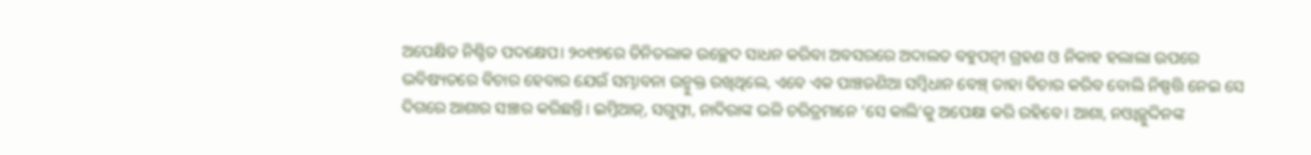ଅପେକ୍ଷିତ ନିଶ୍ଚିତ ପଦକ୍ଷେପ। ୨୦୧୭ରେ ତିନିତଲାକ ଉଚ୍ଛେଦ ସାଧନ କରିବା ଅବସରରେ ଅଦାଲତ ବହୁପତ୍ନୀ ଗ୍ରହଣ ଓ ନିକାହ ହଲାଲା ଉପରେ ଭବିଷ୍ୟତରେ ବିଚାର ହେବାର ଯେଉଁ ସମ୍ଭାବନା ଉନ୍ମୁକ୍ତ ରଖିଥିଲେ, ଏବେ ଏକ ପାଞ୍ଚଜଣିଆ ସମ୍ବିଧାନ ବେଞ୍ଚ୍ ତାହା ବିଚାର କରିବ ବୋଲି ନିଷ୍ପତ୍ତି ନେଇ ସେ ଦିଗରେ ଆଶାର ସଞ୍ଚାର କରିଛନ୍ତି। ଇମ୍ତିଆଜ୍, ସଗୁଫ୍ତା, ନାଦିରାଙ୍କ ଭଳି ଚରିତ୍ରମାନେ ‘ସେ କାଲି’କୁ ଅପେକ୍ଷା କରି ରହିବେ। ଆଶା, ନଓ୍ଵାଜ୍ଜୁଦ୍ଦିନଙ୍କ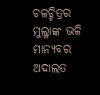ଚଳଚ୍ଚିତ୍ରର ମୁଲ୍ଳାଙ୍କ ଭଳି ମାନ୍ୟବର ଅଦାଲତ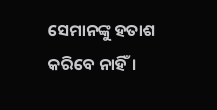ସେମାନଙ୍କୁ ହତାଶ କରିବେ ନାହିଁ।